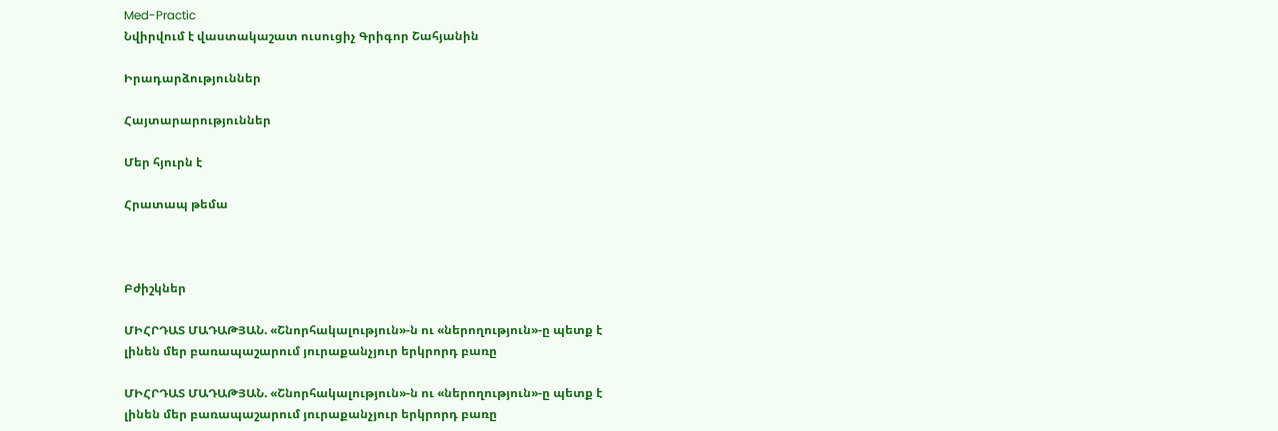Med-Practic
Նվիրվում է վաստակաշատ ուսուցիչ Գրիգոր Շահյանին

Իրադարձություններ

Հայտարարություններ

Մեր հյուրն է

Հրատապ թեմա



Բժիշկներ

ՄԻՀՐԴԱՏ ՄԱԴԱԹՅԱՆ. «Շնորհակալություն»-ն ու «ներողություն»-ը պետք է լինեն մեր բառապաշարում յուրաքանչյուր երկրորդ բառը

ՄԻՀՐԴԱՏ ՄԱԴԱԹՅԱՆ. «Շնորհակալություն»-ն ու «ներողություն»-ը պետք է լինեն մեր բառապաշարում յուրաքանչյուր երկրորդ բառը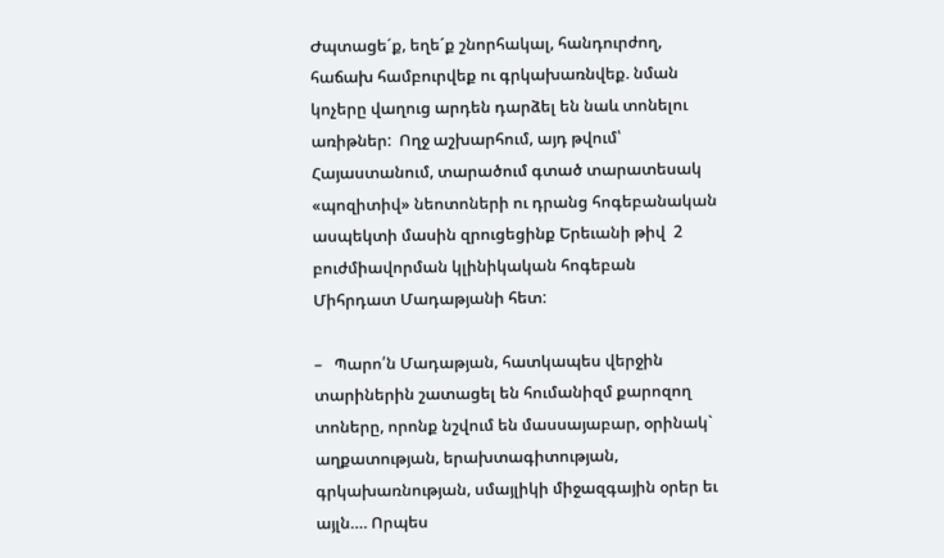Ժպտացե´ք, եղե´ք շնորհակալ, հանդուրժող, հաճախ համբուրվեք ու գրկախառնվեք. նման կոչերը վաղուց արդեն դարձել են նաև տոնելու առիթներ:  Ողջ աշխարհում, այդ թվում՝  Հայաստանում, տարածում գտած տարատեսակ «պոզիտիվ» նեոտոների ու դրանց հոգեբանական ասպեկտի մասին զրուցեցինք Երեւանի թիվ  2 բուժմիավորման կլինիկական հոգեբան Միհրդատ Մադաթյանի հետ:

–   Պարո՛ն Մադաթյան, հատկապես վերջին տարիներին շատացել են հումանիզմ քարոզող տոները, որոնք նշվում են մասսայաբար, օրինակ` աղքատության, երախտագիտության, գրկախառնության, սմայլիկի միջազգային օրեր եւ այլն…. Որպես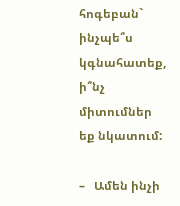հոգեբան` ինչպե՞ս կգնահատեք, ի՞նչ միտումներ եք նկատում:

–   Ամեն ինչի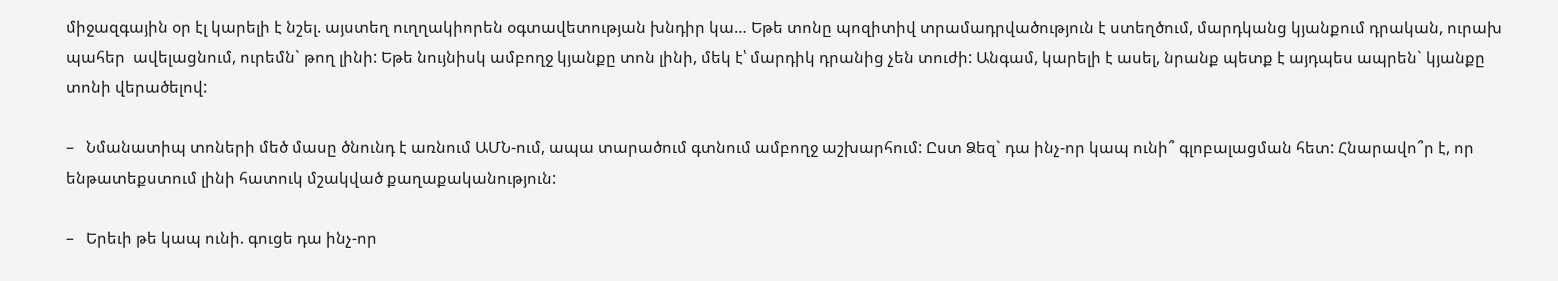միջազգային օր էլ կարելի է նշել. այստեղ ուղղակիորեն օգտավետության խնդիր կա… Եթե տոնը պոզիտիվ տրամադրվածություն է ստեղծում, մարդկանց կյանքում դրական, ուրախ պահեր  ավելացնում, ուրեմն` թող լինի: Եթե նույնիսկ ամբողջ կյանքը տոն լինի, մեկ է՝ մարդիկ դրանից չեն տուժի: Անգամ, կարելի է ասել, նրանք պետք է այդպես ապրեն` կյանքը տոնի վերածելով:

–   Նմանատիպ տոների մեծ մասը ծնունդ է առնում ԱՄՆ-ում, ապա տարածում գտնում ամբողջ աշխարհում: Ըստ Ձեզ` դա ինչ-որ կապ ունի՞ գլոբալացման հետ: Հնարավո՞ր է, որ ենթատեքստում լինի հատուկ մշակված քաղաքականություն:

–   Երեւի թե կապ ունի. գուցե դա ինչ-որ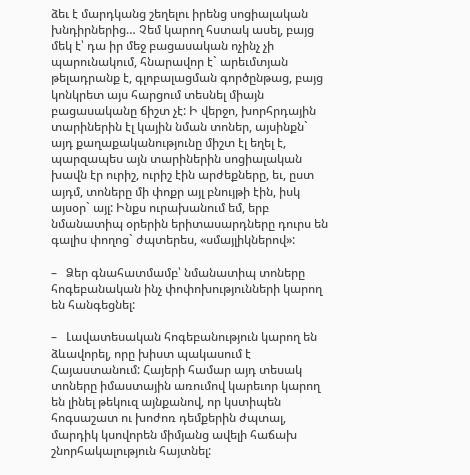ձեւ է մարդկանց շեղելու իրենց սոցիալական խնդիրներից… Չեմ կարող հստակ ասել, բայց մեկ է՝ դա իր մեջ բացասական ոչինչ չի պարունակում, հնարավոր է` արեւմտյան թելադրանք է, գլոբալացման գործընթաց, բայց կոնկրետ այս հարցում տեսնել միայն բացասականը ճիշտ չէ: Ի վերջո, խորհրդային տարիներին էլ կային նման տոներ, այսինքն` այդ քաղաքականությունը միշտ էլ եղել է, պարզապես այն տարիներին սոցիալական խավն էր ուրիշ, ուրիշ էին արժեքները, եւ, ըստ այդմ, տոները մի փոքր այլ բնույթի էին, իսկ այսօր` այլ: Ինքս ուրախանում եմ, երբ նմանատիպ օրերին երիտասարդները դուրս են գալիս փողոց` ժպտերես, «սմայլիկներով»:

–   Ձեր գնահատմամբ՝ նմանատիպ տոները հոգեբանական ինչ փոփոխությունների կարող են հանգեցնել:

–   Լավատեսական հոգեբանություն կարող են ձևավորել, որը խիստ պակասում է Հայաստանում: Հայերի համար այդ տեսակ տոները իմաստային առումով կարեւոր կարող են լինել թեկուզ այնքանով, որ կստիպեն հոգսաշատ ու խոժոռ դեմքերին ժպտալ, մարդիկ կսովորեն միմյանց ավելի հաճախ շնորհակալություն հայտնել: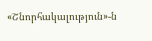«Շնորհակալություն»-ն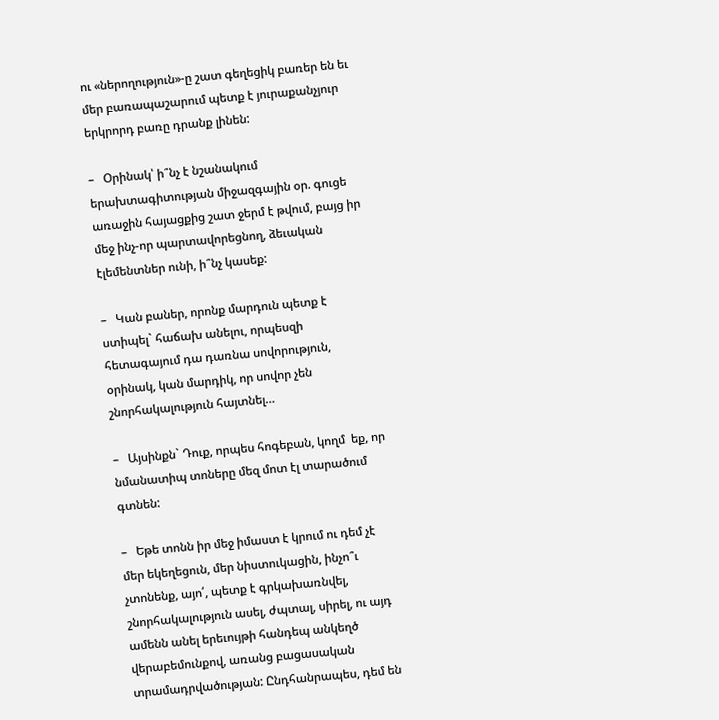ու «ներողություն»-ը շատ գեղեցիկ բառեր են եւ մեր բառապաշարում պետք է յուրաքանչյուր երկրորդ բառը դրանք լինեն:

–   Օրինակ՝ ի՞նչ է նշանակում  երախտագիտության միջազգային օր. գուցե առաջին հայացքից շատ ջերմ է թվում, բայց իր մեջ ինչ-որ պարտավորեցնող, ձեւական էլեմենտներ ունի, ի՞նչ կասեք:

–   Կան բաներ, որոնք մարդուն պետք է ստիպել` հաճախ անելու, որպեսզի հետագայում դա դառնա սովորություն, օրինակ, կան մարդիկ, որ սովոր չեն շնորհակալություն հայտնել…

–   Այսինքն` Դուք, որպես հոգեբան, կողմ  եք, որ նմանատիպ տոները մեզ մոտ էլ տարածում գտնեն:

–   Եթե տոնն իր մեջ իմաստ է կրում ու դեմ չէ մեր եկեղեցուն, մեր նիստուկացին, ինչո՞ւ չտոնենք, այո՛, պետք է գրկախառնվել, շնորհակալություն ասել, ժպտալ, սիրել, ու այդ ամենն անել երեւույթի հանդեպ անկեղծ վերաբեմունքով, առանց բացասական տրամադրվածության: Ընդհանրապես, դեմ են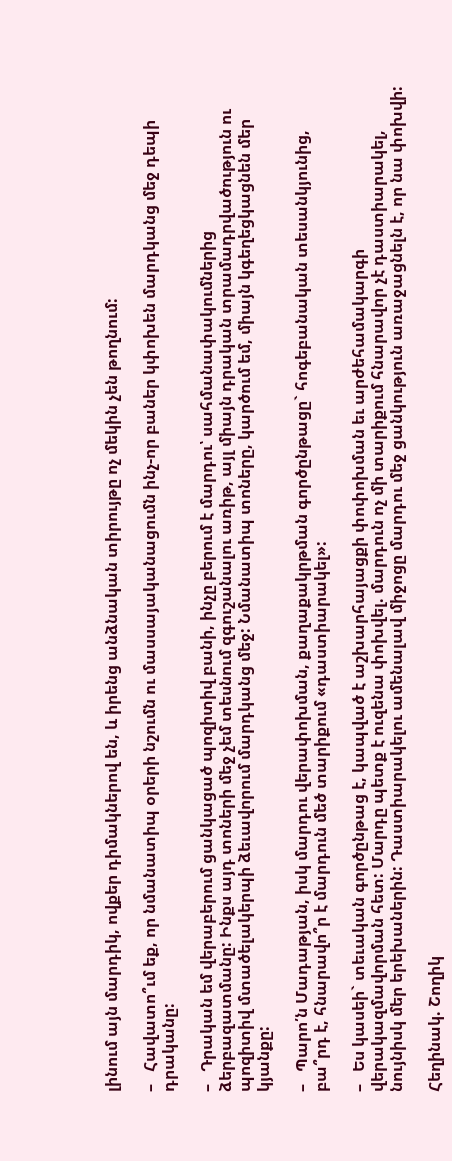լինում այն մարդիկ, ովքեր դիմակներով են, և իրենց անձնական տիրույթը ոչ մեկին չեն թողնում:

–   Հավատո՞ւմ եք, որ նմանատիպ օրերի նշումն ու մասսայականացումն ինչ-որ բաներ կփոխեն մարդկանց մեջ դեպի դրականը:

–   Դրական եմ վերաբերում ցանկացած պոզիտիվ բանի, ինչը բերում է մարդու՝ սահմանափակումներից ձերբազատմանը: Ինքս այդ տոների մեջ չեմ տեսնում զգուշանալու առիթ, այլ միայն դրական տրամադրվածություն ու պոզիտիվ մտածելակերպի ձեւավորում մարդկանց մեջ: Նմանատիպ տոները, կարծում եմ, միայն կգեղեցկացնեն մեր կյանքը:

–   Պարո՛ն Մադաթյան, իսկ մարդու վերափոխման, քաղաքակրթման գործընթացը` հոգեբանական տեսանկյունից, բա՞րդ է, հնարավո՞ր է մարդուն մեծ տարիքում «դաստիարակել»:

–   Ես կասեի` տեւական գործընթաց է, կապված է աշխարհայացքի փոփոխման եւ արժեհամակարգի վերակազմավորման հետ: Մարդը պետք է ուզենա փոխվել. մարդուն ոչ մի տարիքում հնարավոր չէ դաստիարակել, նույնիսկ մեր երեխաներին: Դաստիարակելու ամենալավ միջոցը մարդու մեջ ցանկություն առաջացնելն է, որ նա փոխվի:

Հեղինակ. Շողիկ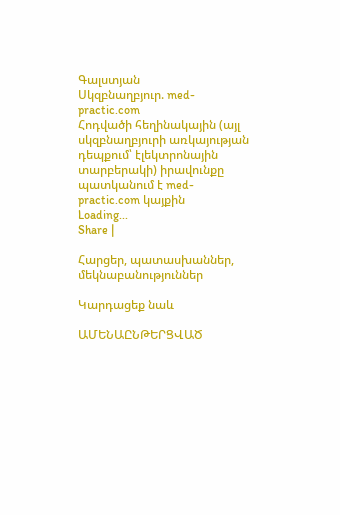Գալստյան
Սկզբնաղբյուր. med-practic.com
Հոդվածի հեղինակային (այլ սկզբնաղբյուրի առկայության դեպքում՝ էլեկտրոնային տարբերակի) իրավունքը պատկանում է med-practic.com կայքին
Loading...
Share |

Հարցեր, պատասխաններ, մեկնաբանություններ

Կարդացեք նաև

ԱՄԵՆԱԸՆԹԵՐՑՎԱԾ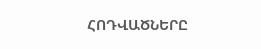ՀՈԴՎԱԾՆԵՐԸ